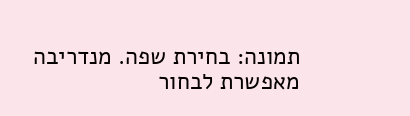תמונה: בחירת שפה. מנדריבה מאפשרת לבחור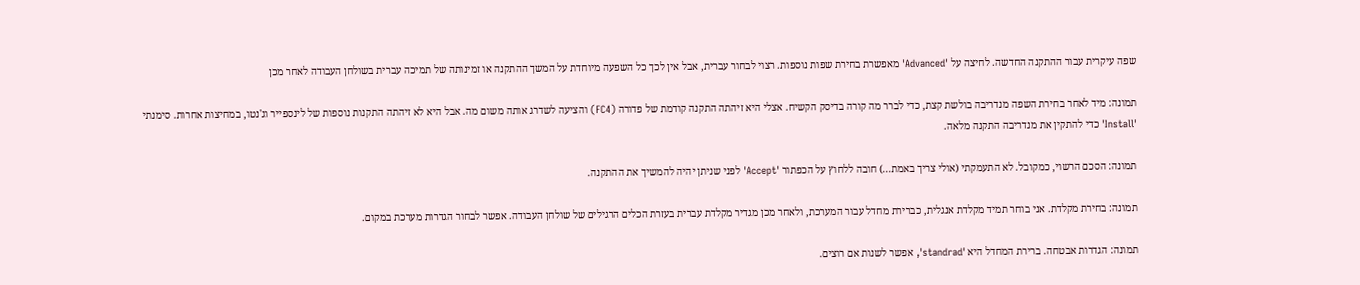שפה עיקרית עבור ההתקנה החדשה. לחיצה על 'Advanced' מאפשרת בחירת שפות נוספות. רצוי לבחור עברית, אבל אין לכך כל השפעה מיוחדת על המשך ההתקנה או זמינותה של תמיכה עברית בשולחן העבודה לאחר מכן

תמונה: מיד לאחר בחירת השפה מנדריבה בולשת קצת, כדי לברר מה קורה בדיסק הקשיח. אצלי היא זיהתה התקנה קודמת של פדורה (FC4) והציעה לשדרג אותה משום מה. אבל היא לא זיהתה התקנות נוספות של לינספייר וג'נטו, במחיצות אחרות. סימנתי 'Install' כדי להתקין את מנדריבה התקנה מלאה.

תמונה: הסכם הרשוי, כמקובל. לא התעמקתי (אולי צריך באמת...) חובה ללחוץ על הכפתור 'Accept' לפני שניתן יהיה להמשיך את ההתקנה.

תמונה: בחירת מקלדת. אני בוחר תמיד מקלדת אנגלית, כברירת מחדל עבור המערכת, ולאחר מכן מגדיר מקלדת עברית בעזרת הכלים הרגילים של שולחן העבודה. אפשר לבחור הגדרות מערכת במקום.

תמונה: הגדרות אבטחה. ברירת המחדל היא 'standrad', אפשר לשנות אם רוצים.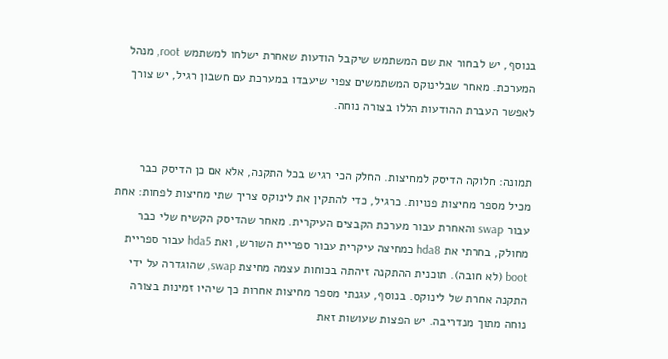בנוסף, יש לבחור את שם המשתמש שיקבל הודעות שאחרת ישלחו למשתמש root, מנהל המערכת. מאחר שבלינוקס המשתמשים צפוי שיעבדו במערכת עם חשבון רגיל, יש צורך לאפשר העברת ההודעות הללו בצורה נוחה.


תמונה: חלוקה הדיסק למחיצות. החלק הכי רגיש בכל התקנה, אלא אם כן הדיסק כבר מכיל מספר מחיצות פנויות. כרגיל, כדי להתקין את לינוקס צריך שתי מחיצות לפחות: אחת עבור swap והאחרת עבור מערכת הקבצים העיקרית. מאחר שהדיסק הקשיח שלי כבר מחולק, בחרתי את hda8 כמחיצה עיקרית עבור ספריית השורש, ואת hda5 עבור ספריית boot (לא חובה). תוכנית ההתקנה זיהתה בכוחות עצמה מחיצת swap, שהוגדרה על ידי התקנה אחרת של לינוקס. בנוסף, עגנתי מספר מחיצות אחרות כך שיהיו זמינות בצורה נוחה מתוך מנדריבה. יש הפצות שעושות זאת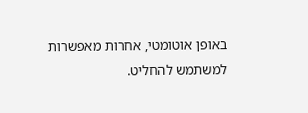באופן אוטומטי, אחרות מאפשרות למשתמש להחליט.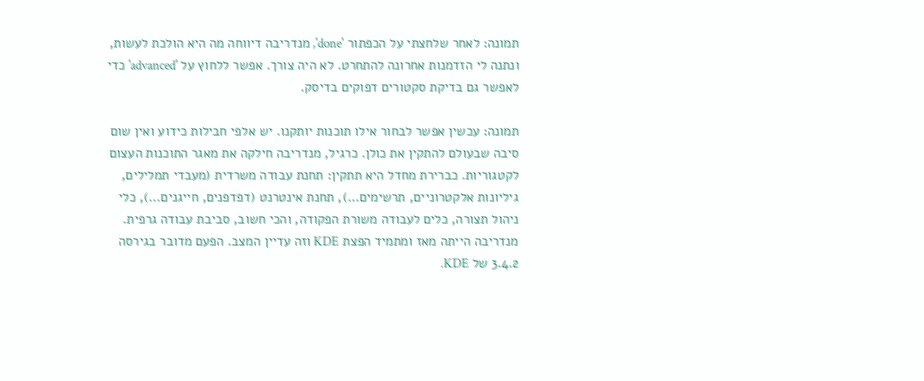תמונה: לאחר שלחצתי על הכפתור 'done', מנדריבה דיווחה מה היא הולכת לעשות, ונתנה לי הזדמנות אחרונה להתחרט. לא היה צורך. אפשר ללחוץ על 'advanced' כדי לאפשר גם בדיקת סקטורים דפוקים בדיסק.

תמונה: עכשין אפשר לבחור אילו תוכנות יותקנו. יש אלפי חבילות כידוע ואין שום סיבה שבעולם להתקין את כולן. כרגיל, מנדריבה חילקה את מאגר התוכנות העצום לקטגוריות. כברירת מחדל היא תתקין: תחנת עבודה משרדית (מעבדי תמלילים, גיליונות אלקטרוניים, תרשימים...), תחנת אינטרנט (דפדפנים, חייגנים...), כלי ניהול תצורה, כלים לעבודה משורת הפקודה, והכי חשוב, סביבת עבודה גרפית. מנדריבה הייתה מאז ומתמיד הפצת KDE וזה עדיין המצב. הפעם מדובר בגירסה 3.4.2 של KDE.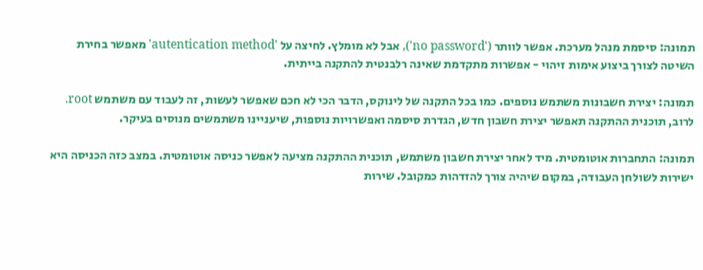תמונה: סיסמת מנהל מערכת. אפשר לוותר ('no password'), אבל לא מומלץ. לחיצה על 'autentication method' מאפשר בחירת השיטה לצורך ביצוע אימות זיהוי - אפשרות מתקדמת שאינה רלבנטית להתקנה בייתית.

תמונה: יצירת חשבונות משתמש נוספים. כמו בכל התקנה של לינוקס, הדבר הכי לא חכם שאפשר לעשות, זה לעבוד עם משתמש root. לרוב, תוכנית ההתקנה תאפשר יצירת חשבון חדש, הגדרת סיסמה ואפשרויות נוספות, שיעניינו משתמשים מנוסים בעיקר.

תמונה: התחברות אוטומטית. מיד לאחר יצירת חשבון משתמש, תוכנית ההתקנה מציעה לאפשר כניסה אוטומטית. במצב כזה הכניסה היא ישירות לשולחן העבודה, במקום שיהיה צורך להזדהות כמקובל. שירות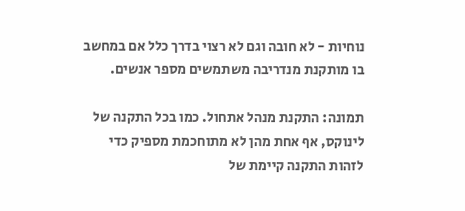נוחיות - לא חובה וגם לא רצוי בדרך כלל אם במחשב בו מותקנת מנדריבה משתמשים מספר אנשים.

תמונה: התקנת מנהל אתחול. כמו בכל התקנה של לינוקס, אף אחת מהן לא מתוחכמת מספיק כדי לזהות התקנה קיימת של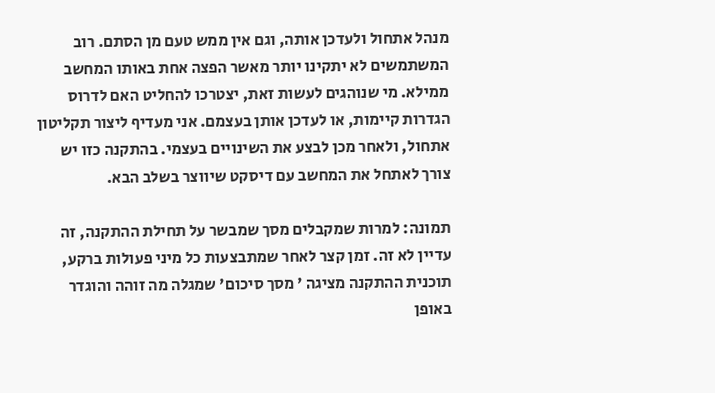מנהל אתחול ולעדכן אותה, וגם אין ממש טעם מן הסתם. רוב המשתמשים לא יתקינו יותר מאשר הפצה אחת באותו המחשב ממילא. מי שנוהגים לעשות זאת, יצטרכו להחליט האם לדרוס הגדרות קיימות, או לעדכן אותן בעצמם. אני מעדיף ליצור תקליטון אתחול, ולאחר מכן לבצע את השינויים בעצמי. בהתקנה כזו יש צורך לאתחל את המחשב עם דיסקט שיווצר בשלב הבא.

תמונה: למרות שמקבלים מסך שמבשר על תחילת ההתקנה, זה עדיין לא זה. זמן קצר לאחר שמתבצעות כל מיני פעולות ברקע, תוכנית ההתקנה מציגה ' מסך סיכום' שמגלה מה זוהה והוגדר באופן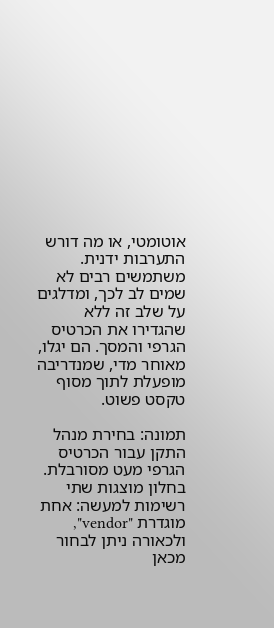אוטומטי, או מה דורש התערבות ידנית. משתמשים רבים לא שמים לב לכך, ומדלגים על שלב זה ללא שהגדירו את הכרטיס הגרפי והמסך. הם יגלו, מאוחר מדי, שמנדריבה מופעלת לתוך מסוף טקסט פשוט.

תמונה: בחירת מנהל התקן עבור הכרטיס הגרפי מעט מסורבלת. בחלון מוצגות שתי רשימות למעשה: אחת מוגדרת "vendor", ולכאורה ניתן לבחור מכאן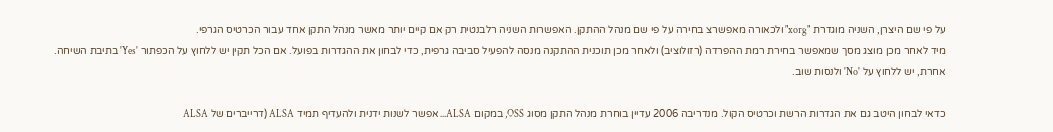על פי שם היצרן, השניה מוגדרת "xorg" ולכאורה מאפשרצ בחירה על פי שם מנהל ההתקן. האפשרות השניה רלבנטית רק אם קיים יותר מאשר מנהל התקן אחד עבור הכרטיס הגרפי.
מיד לאחר מכן מוצג מסך שמאפשר בחירת רמת ההפרדה (רזולוציב) ולאחר מכן תוכנית ההתקנה מנסה להפעיל סביבה גרפית, כדי לבחון את ההגדרות בפועל. אם הכל תקין יש ללחוץ על הכפתור 'Yes' בתיבת השיחה. אחרת, יש ללחוץ על 'No' ולנסות שוב.

כדאי לבחון היטב גם את הגדרות הרשת וכרטיס הקול. מנדריבה 2006 עדיין בוחרת מנהל התקן מסוג OSS, במקום ALSA... אפשר לשנות ידנית ולהעדיף תמיד ALSA (דרייברים של ALSA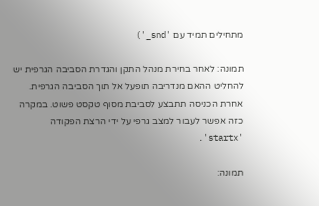מתחילים תמיד עם 'snd_')

תמונה: לאחר בחירת מנהל התקן והגדרת הסביבה הגרפית יש להחליט ההאם מנדריבה תופעל אל תוך הסביבה הגרפית. אחרת הכניסה תתבצע לסביבת מסוף טקסט פשוט. במקרה כזה אפשר לעבור למצב גרפי על ידי הרצת הפקודה 'startx'.

תמונה: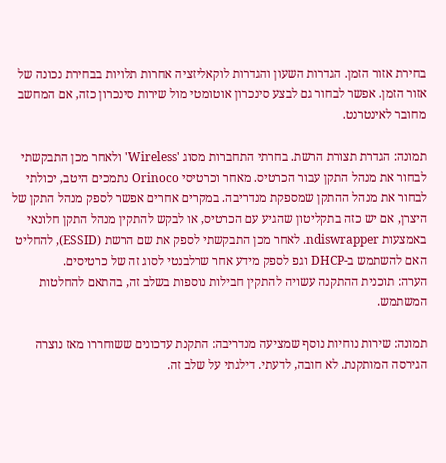בחירת אזור הזמן. הגדרות השעון והגדרות לוקאליזציה אחרות תלויות בבחירת נכונה של אזור הזמן. אפשר לבחור גם לבצע סינכרון אוטומטי מול שירות סינכרון כזה, אם המחשב מחובר לאינטרנט.

תמונה: הגדרת תצורת הרשת. בחרתי התחברות מסוג 'Wireless' ולאחר מכן התבקשתי לבחור את מנהל התקן עבור הכרטיס. מאחר וכרטיסי Orinoco נתמכים היטב, יכולתי לבחור את מנהל ההתקן שמספקת מנדריבה. במקרים אחרים אפשר לספק מנהל התקן של היצרן, אם יש כזה בתקליטון שהגיע עם הכרטיס, או לבקש להתקין מנהל התקן חלונאי באמצעות ndiswrapper. לאחר מכן התבקשתי לספק את שם הרשת (ESSID), להחליט האם להשתמש ב-DHCP וגפ לספק מידע אחר שרלבנטי לסוג זה של כרטיסים.
הערה: תוכנית ההתקנה עשויה להתקין חבילות נוספות בשלב זה, בהתאם להחלטות המשתמש.

תמונה: שירות נוחיות נוסף שמציעה מנדריבה: התקנת עדכונים ששוחררו מאז נוצרה הגירסה המותקנת. לא חובה, לדעתי. דילגתי על שלב זה.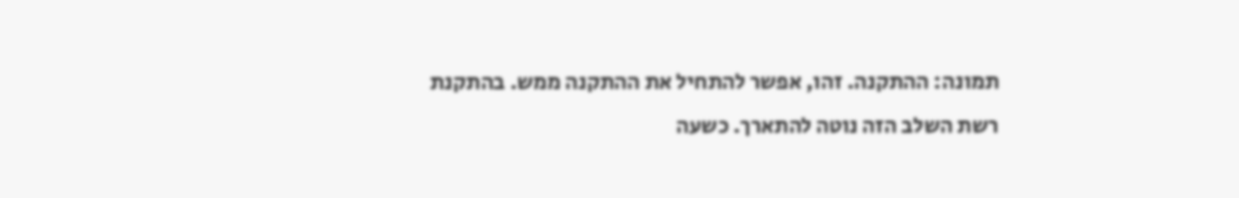תמונה: ההתקנה. זהו, אפשר להתחיל את ההתקנה ממש. בהתקנת רשת השלב הזה נוטה להתארך. כשעה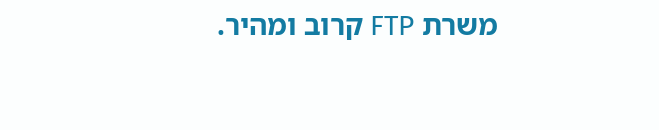משרת FTP קרוב ומהיר.